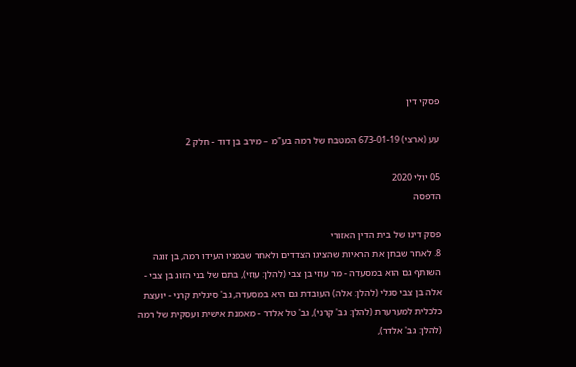פסקי דין

עע (ארצי) 673-01-19 המטבח של רמה בע"מ – מירב בן דוד - חלק 2

05 יולי 2020
הדפסה

פסק דינו של בית הדין האזורי
8. לאחר שבחן את הראיות שהציגו הצדדים ולאחר שבפניו העידו רמה, בן זוגה השותף גם הוא במסעדה - מר עוזי בן צבי (להלן: עוזי), בִּתם של בני הזוג בן צבי - אלה בן צבי סגלי (להלן: אלה) העובדת גם היא במסעדה, גב' סיגלית קרני - יועצת כלכלית למערערת (להלן: גב' קרני), גב' טל אלדר - מאמנת אישית ועסקית של רמה (להלן: גב' אלדר),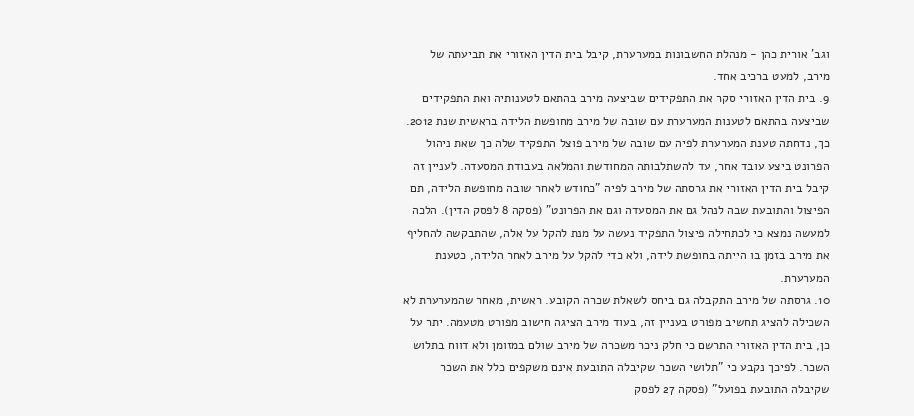וגב' אורית כהן - מנהלת החשבונות במערערת, קיבל בית הדין האזורי את תביעתה של מירב, למעט ברכיב אחד.
9. בית הדין האזורי סקר את התפקידים שביצעה מירב בהתאם לטענותיה ואת התפקידים שביצעה בהתאם לטענות המערערת עם שובה של מירב מחופשת הלידה בראשית שנת 2012. כך, נדחתה טענת המערערת לפיה עם שובה של מירב פוצל התפקיד שלה כך שאת ניהול הפרונט ביצע עובד אחר, עד להשתלבותה המחודשת והמלאה בעבודת המסעדה. לעניין זה קיבל בית הדין האזורי את גרסתה של מירב לפיה "כחודש לאחר שובה מחופשת הלידה, תם הפיצול והתובעת שבה לנהל גם את המסעדה וגם את הפרונט" (פסקה 8 לפסק הדין). הלכה למעשה נמצא כי לכתחילה פיצול התפקיד נעשה על מנת להקל על אלה, שהתבקשה להחליף את מירב בזמן בו הייתה בחופשת לידה, ולא כדי להקל על מירב לאחר הלידה, כטענת המערערת.
10. גרסתה של מירב התקבלה גם ביחס לשאלת שכרה הקובע. ראשית, מאחר שהמערערת לא השכילה להציג תחשיב מפורט בעניין זה, בעוד מירב הציגה חישוב מפורט מטעמה. יתר על כן, בית הדין האזורי התרשם כי חלק ניכר משכרה של מירב שולם במזומן ולא דווח בתלוש השכר. לפיכך נקבע כי "תלושי השכר שקיבלה התובעת אינם משקפים כלל את השכר שקיבלה התובעת בפועל" (פסקה 27 לפסק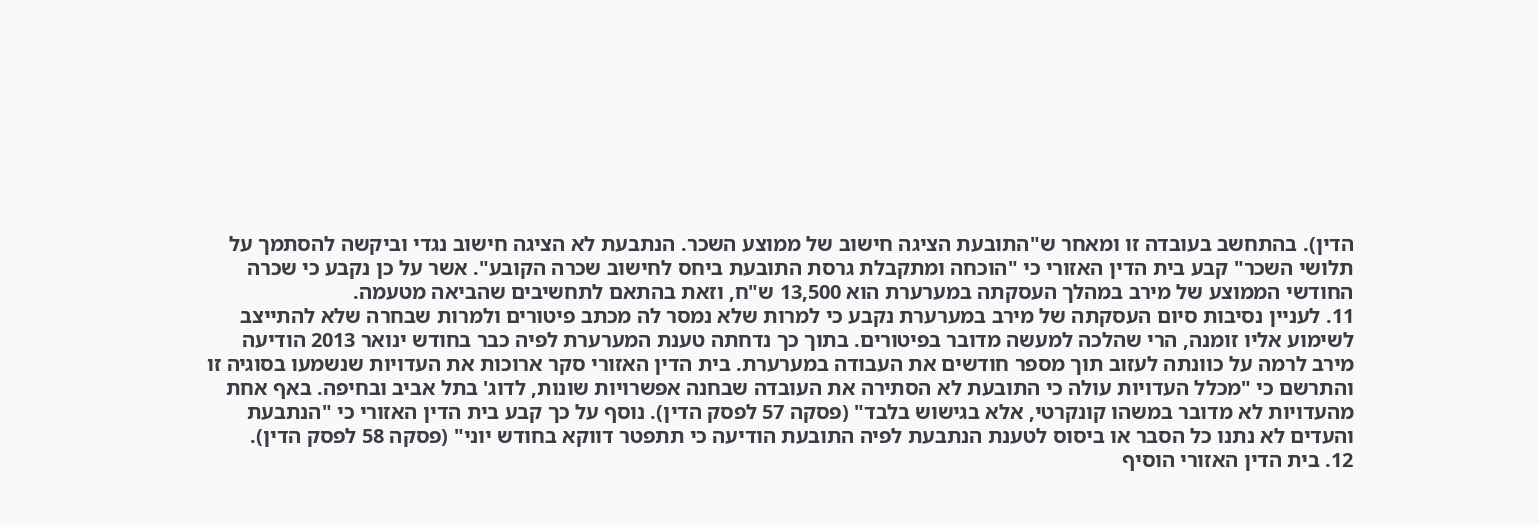הדין). בהתחשב בעובדה זו ומאחר ש"התובעת הציגה חישוב של ממוצע השכר. הנתבעת לא הציגה חישוב נגדי וביקשה להסתמך על תלושי השכר" קבע בית הדין האזורי כי "הוכחה ומתקבלת גרסת התובעת ביחס לחישוב שכרה הקובע". אשר על כן נקבע כי שכרה החודשי הממוצע של מירב במהלך העסקתה במערערת הוא 13,500 ש"ח, וזאת בהתאם לתחשיבים שהביאה מטעמה.
11. לעניין נסיבות סיום העסקתה של מירב במערערת נקבע כי למרות שלא נמסר לה מכתב פיטורים ולמרות שבחרה שלא להתייצב לשימוע אליו זומנה, הרי שהלכה למעשה מדובר בפיטורים. בתוך כך נדחתה טענת המערערת לפיה כבר בחודש ינואר 2013 הודיעה מירב לרמה על כוונתה לעזוב תוך מספר חודשים את העבודה במערערת. בית הדין האזורי סקר ארוכות את העדויות שנשמעו בסוגיה זו והתרשם כי "מכלל העדויות עולה כי התובעת לא הסתירה את העובדה שבחנה אפשרויות שונות, לדוג' בתל אביב ובחיפה. באף אחת מהעדויות לא מדובר במשהו קונקרטי, אלא בגישוש בלבד" (פסקה 57 לפסק הדין). נוסף על כך קבע בית הדין האזורי כי "הנתבעת והעדים לא נתנו כל הסבר או ביסוס לטענת הנתבעת לפיה התובעת הודיעה כי תתפטר דווקא בחודש יוני" (פסקה 58 לפסק הדין).
12. בית הדין האזורי הוסיף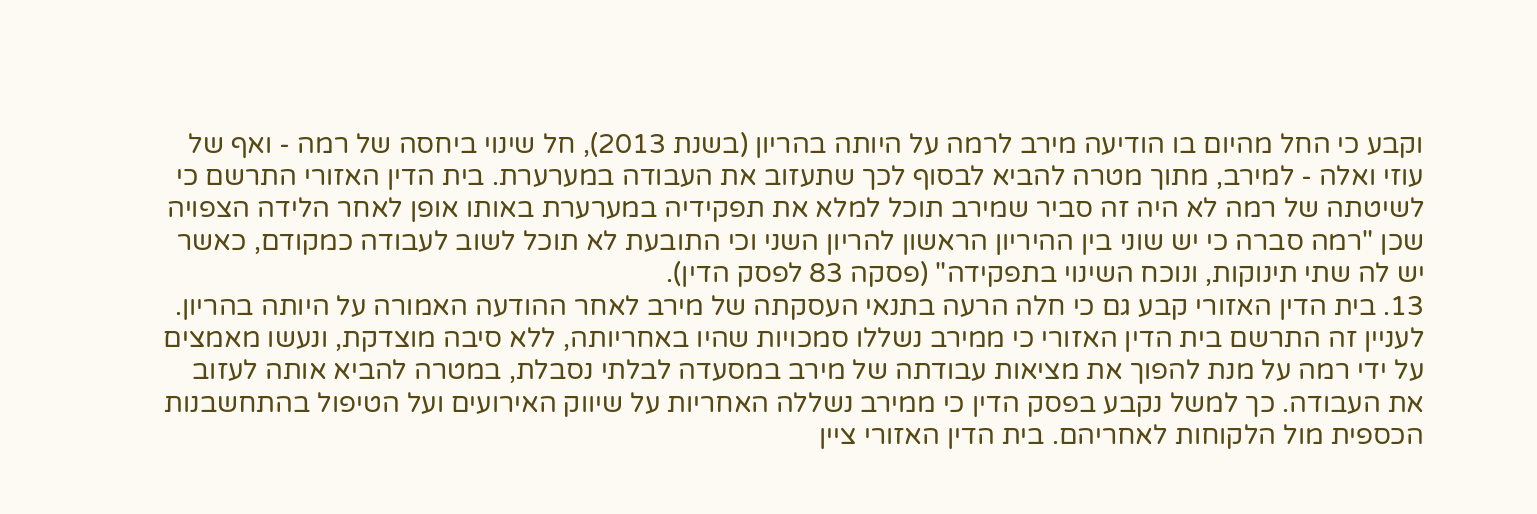וקבע כי החל מהיום בו הודיעה מירב לרמה על היותה בהריון (בשנת 2013), חל שינוי ביחסה של רמה - ואף של עוזי ואלה - למירב, מתוך מטרה להביא לבסוף לכך שתעזוב את העבודה במערערת. בית הדין האזורי התרשם כי לשיטתה של רמה לא היה זה סביר שמירב תוכל למלא את תפקידיה במערערת באותו אופן לאחר הלידה הצפויה שכן "רמה סברה כי יש שוני בין ההיריון הראשון להריון השני וכי התובעת לא תוכל לשוב לעבודה כמקודם, כאשר יש לה שתי תינוקות, ונוכח השינוי בתפקידה" (פסקה 83 לפסק הדין).
13. בית הדין האזורי קבע גם כי חלה הרעה בתנאי העסקתה של מירב לאחר ההודעה האמורה על היותה בהריון. לעניין זה התרשם בית הדין האזורי כי ממירב נשללו סמכויות שהיו באחריותה, ללא סיבה מוצדקת, ונעשו מאמצים על ידי רמה על מנת להפוך את מציאות עבודתה של מירב במסעדה לבלתי נסבלת, במטרה להביא אותה לעזוב את העבודה. כך למשל נקבע בפסק הדין כי ממירב נשללה האחריות על שיווק האירועים ועל הטיפול בהתחשבנות הכספית מול הלקוחות לאחריהם. בית הדין האזורי ציין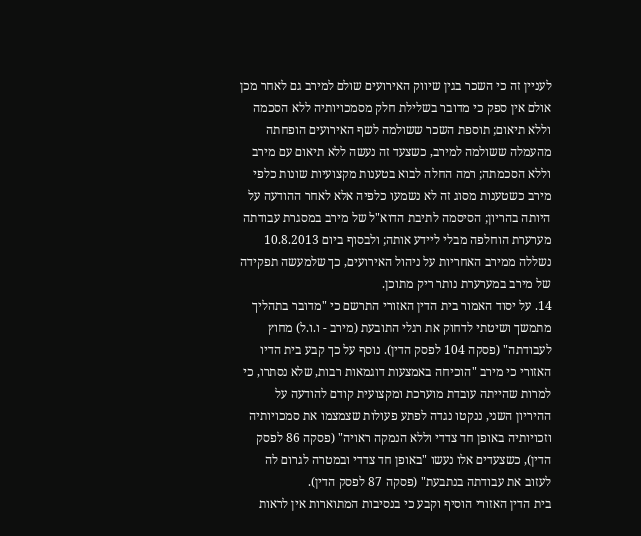לעניין זה כי השכר בגין שיווק האירועים שולם למירב גם לאחר מכן אולם אין ספק כי מדובר בשלילת חלק מסמכויותיה ללא הסכמה וללא תיאום; תוספת השכר ששולמה לשף האירועים הופחתה מהעמלה ששולמה למירב, כשצעד זה נעשה ללא תיאום עם מירב וללא הסכמתה; רמה החלה לבוא בטענות מקצועיות שונות כלפי מירב כשטענות מסוג זה לא נשמעו כלפיה אלא לאחר ההודעה על היותה בהריון; הסיסמה לתיבת הדוא"ל של מירב במסגרת עבודתה מערערת הוחלפה מבלי ליידע אותה; ולבסוף ביום 10.8.2013 נשללה ממירב האחריות על ניהול האירועים, כך שלמעשה תפקידה של מירב במערערת נותר ריק מתוכן.
14. על יסוד האמור בית הדין האזורי התרשם כי "מדובר בתהליך מתמשך ושיטתי לדחוק את רגלי התובעת (מירב - ו.ו.ל) מחוץ לעבודתה" (פסקה 104 לפסק הדין). נוסף על כך קבע בית הדיו האזורי כי מירב "הוכיחה באמצעות דוגמאות רבות, שלא נסתרו, כי למרות שהייתה עובדת מוערכת ומקצועית קודם להודעה על ההיריון השני, ננקטו נגדה לפתע פעולות שצמצמו את סמכויותיה וזכויותיה באופן חד צדדי וללא הנמקה ראויה" (פסקה 86 לפסק הדין), כשצעדים אלו נעשו "באופן חד צדדי ובמטרה לגרום לה לעזוב את עבודתה בנתבעת" (פסקה 87 לפסק הדין).
בית הדין האזורי הוסיף וקבע כי בנסיבות המתוארות אין לראות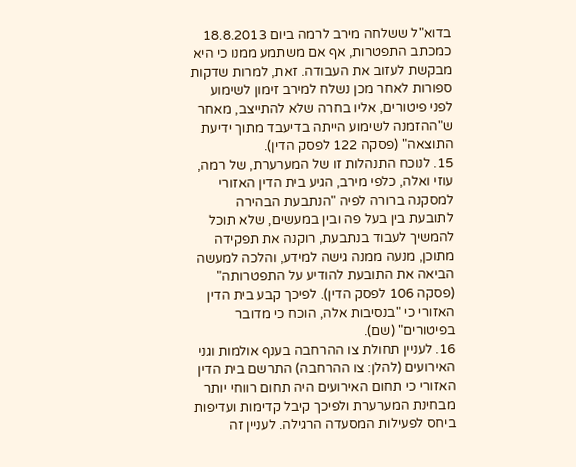בדוא"ל ששלחה מירב לרמה ביום 18.8.2013 כמכתב התפטרות, אף אם משתמע ממנו כי היא מבקשת לעזוב את העבודה. זאת, למרות שדקות ספורות לאחר מכן נשלח למירב זימון לשימוע לפני פיטורים, אליו בחרה שלא להתייצב, מאחר ש"ההזמנה לשימוע הייתה בדיעבד מתוך ידיעת התוצאה" (פסקה 122 לפסק הדין).
15. לנוכח התנהלות זו של המערערת, של רמה, עוזי ואלה, כלפי מירב, הגיע בית הדין האזורי למסקנה ברורה לפיה "הנתבעת הבהירה לתובעת בין בעל פה ובין במעשים, שלא תוכל להמשיך לעבוד בנתבעת, רוקנה את תפקידה מתוכן, מנעה ממנה גישה למידע, והלכה למעשה הביאה את התובעת להודיע על התפטרותה" (פסקה 106 לפסק הדין). לפיכך קבע בית הדין האזורי כי "בנסיבות אלה, הוכח כי מדובר בפיטורים" (שם).
16. לעניין תחולת צו ההרחבה בענף אולמות וגני האירועים (להלן: צו ההרחבה) התרשם בית הדין האזורי כי תחום האירועים היה תחום רווחי יותר מבחינת המערערת ולפיכך קיבל קדימות ועדיפות ביחס לפעילות המסעדה הרגילה. לעניין זה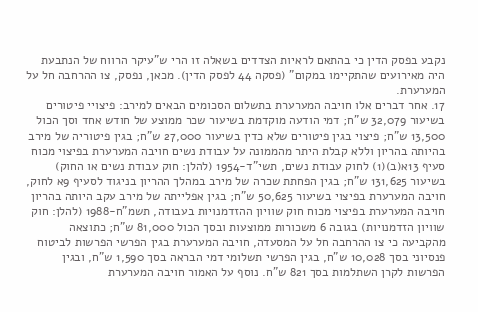נקבע בפסק הדין כי בהתאם לראיות הצדדים בשאלה זו הרי ש"עיקר הרווח של הנתבעת היה מאירועים שהתקיימו במקום" (פסקה 44 לפסק הדין). מכאן, נפסק, צו ההרחבה חל על המערערת.
17. אחר דברים אלו חויבה המערערת בתשלום הסכומים הבאים למירב: פיצויי פיטורים בשיעור 32,079 ש"ח; דמי הודעה מוקדמת בשיעור שכר ממוצע של חודש אחד וסך הכול 13,500 ש"ח; פיצוי בגין פיטורים שלא כדין בשיעור 27,000 ש"ח; בגין פיטוריה של מירב בהיותה בהריון וללא קבלת היתר מהממונה על עבודת נשים חויבה המערערת בפיצוי מכוח סעיף 13א(ב)(1) לחוק עבודת נשים, תשי"ד-1954 (להלן: חוק עבודת נשים או החוק) בשיעור 131,625 ש"ח; בגין הפחתת שכרה של מירב במהלך ההריון בניגוד לסעיף 9א לחוק, חויבה המערערת בפיצוי בשיעור 50,625 ש"ח; בגין אפלייתה של מירב עקב היותה בהריון חויבה המערערת בפיצוי מכוח חוק שוויון ההזדמנויות בעבודה, תשמ"ח-1988 (להלן: חוק שוויון הזדמנויות) בגובה 6 משכורות ממוצעות ובסך הכול 81,000 ש"ח; כתוצאה מהקביעה כי צו ההרחבה חל על המסעדה, חויבה המערערת בגין הפרשי הפרשות לביטוח פנסיוני בסך 10,028 ש"ח, בגין הפרשי תשלומי דמי הבראה בסך 1,590 ש"ח, ובגין הפרשות לקרן השתלמות בסך 821 ש"ח. נוסף על האמור חויבה המערערת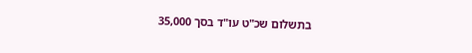בתשלום שכ"ט עו"ד בסך 35,000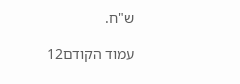ש"ח.

עמוד הקודם12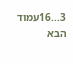3...16עמוד הבא